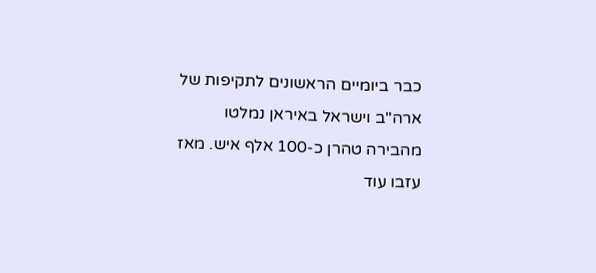כבר ביומיים הראשונים לתקיפות של ארה"ב וישראל באיראן נמלטו מהבירה טהרן כ-100 אלף איש. מאז עזבו עוד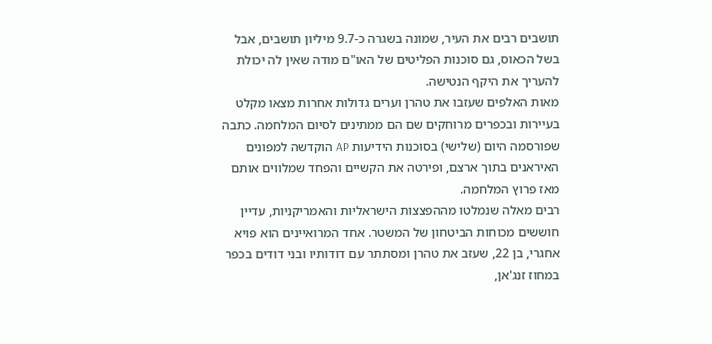תושבים רבים את העיר, שמונה בשגרה כ-9.7 מיליון תושבים, אבל בשל הכאוס, גם סוכנות הפליטים של האו"ם מודה שאין לה יכולת להעריך את היקף הנטישה.
מאות האלפים שעזבו את טהרן וערים גדולות אחרות מצאו מקלט בעיירות ובכפרים מרוחקים שם הם ממתינים לסיום המלחמה. כתבה שפורסמה היום (שלישי) בסוכנות הידיעות AP הוקדשה למפונים האיראנים בתוך ארצם, ופירטה את הקשיים והפחד שמלווים אותם מאז פרוץ המלחמה.
רבים מאלה שנמלטו מההפצצות הישראליות והאמריקניות, עדיין חוששים מכוחות הביטחון של המשטר. אחד המרואיינים הוא פויא אחגרי, בן 22, שעזב את טהרן ומסתתר עם דודותיו ובני דודים בכפר במחוז זנג'אן,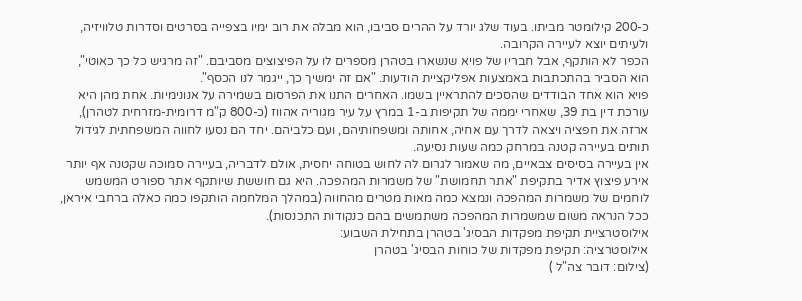כ-200 קילומטר מביתו. בעוד שלג יורד על ההרים סביבו, הוא מבלה את רוב ימיו בצפייה בסרטים וסדרות טלוויזיה, ולעיתים יוצא לעיירה הקרובה.
הכפר לא הותקף, אבל חבריו של פויא שנשארו בטהרן מספרים לו על הפיצוצים מסביבם. "זה מרגיש כל כך כאוטי", הוא הסביר בהתכתבות באמצעות אפליקציית הודעות. "אם זה ימשיך כך, ייגמר לנו הכסף".
פויא הוא אחד הבודדים שהסכים להתראיין בשמו. האחרים התנו את הפרסום בשמירה על אנונימיות. אחת מהן היא עורכת דין בת 39, שאחרי יממה של תקיפות ב-1 במרץ על עיר מגוריה אהווז (כ-800 ק"מ דרומית-מזרחית לטהרן), ארזה את חפציה ויצאה לדרך עם אחיה, אחותה ומשפחותיהם, ועם כלביהם. יחד הם נסעו לחווה המשפחתית לגידול תותים בעיירה קטנה במרחק כמה שעות נסיעה.
אין בעיירה בסיסים צבאיים, מה שאמור לגרום לה לחוש בטוחה יחסית, אולם לדבריה, בעיירה סמוכה שקטנה אף יותר אירע פיצוץ אדיר בתקיפת "אתר תחמושת" של משמרות המהפכה. היא גם חוששת שיותקף אתר ספורט המשמש לוחמים של משמרות המהפכה ונמצא כמה מאות מטרים מהחווה (במהלך המלחמה הותקפו כמה כאלה ברחבי איראן, ככל הנראה משום שמשמרות המהפכה משתמשים בהם כנקודות התכנסות).
אילוסטרציית תקיפת מפקדות הבסיג' בטהרן בתחילת השבוע:
אילוסטרציה: תקיפת מפקדות של כוחות הבסיג' בטהרן
(צילום: דובר צה"ל )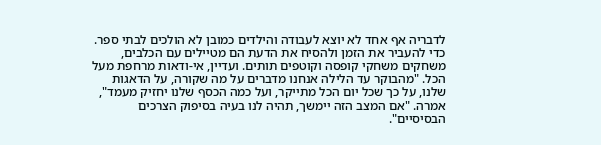לדבריה אף אחד לא יוצא לעבודה והילדים כמובן לא הולכים לבתי ספר. כדי להעביר את הזמן ולהסיח את הדעת הם מטיילים עם הכלבים, משחקים משחקי קופסה וקוטפים תותים. ועדיין, אי-ודאות מרחפת מעל הכל. "מהבוקר עד הלילה אנחנו מדברים על מה שקורה, על הדאגות שלנו, על כך שכל יום הכל מתייקר, ועל כמה הכסף שלנו יחזיק מעמד", אמרה. "אם המצב הזה יימשך, תהיה לנו בעיה בסיפוק הצרכים הבסיסיים".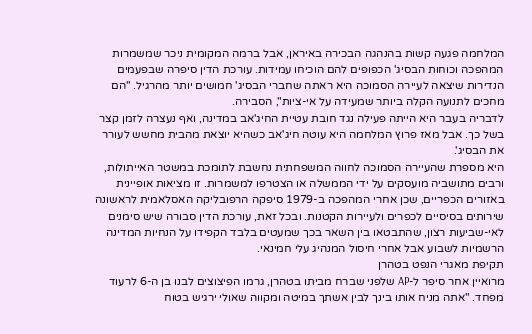המלחמה פגעה קשות בהנהגה הבכירה באיראן, אבל ברמה המקומית ניכר שמשמרות המהפכה וכוחות הבסיג' הכפופים להם הוכיחו עמידות. עורכת הדין סיפרה שבפעמים הנדירות שיצאה לעיירה הסמוכה היא ראתה שחברי הבסיג' חמושים יותר מהרגיל. "הם מחכים לתנועה הקלה ביותר שמעידה על אי-ציות", הסבירה.
לדבריה בעבר היא הייתה פעילה נגד חובת עטיית החיג'אב במדינה, ואף נעצרה לזמן קצר בשל כך. אבל מאז פרוץ המלחמה היא עוטה חיג'אב כשהיא יוצאת מהבית מחשש לעורר את הבסיג'.
היא מספרת שהעיירה הסמוכה לחווה המשפחתית נחשבת לתומכת במשטר האייתולות, ורבים מתושביה מועסקים על ידי הממשלה או הצטרפו למשמרות. זו מציאות אופיינית באזורים הכפריים, שכן אחרי המהפכה ב-1979 סיפקה הרפובליקה האסלאמית לראשונה שירותים בסיסיים לכפרים ולעיירות הקטנות. ובכל זאת, עורכת הדין סבורה שיש סימנים לאי-שביעות רצון, שהתבטאו בין השאר בכך שמעטים בלבד הקפידו על הנחיות המדינה הרשמיות לשבוע אבל אחרי חיסול המנהיג עלי חמינאי.
תקיפת מאגרי הנפט בטהרן
מרואיין אחר סיפר ל-AP שלפני שברח מביתו בטהרן, גרמו הפיצוצים לבנו בן ה-6 לרעוד מפחד. "אתה מניח אותו בינך לבין אשתך במיטה ומקווה שאולי ירגיש בטוח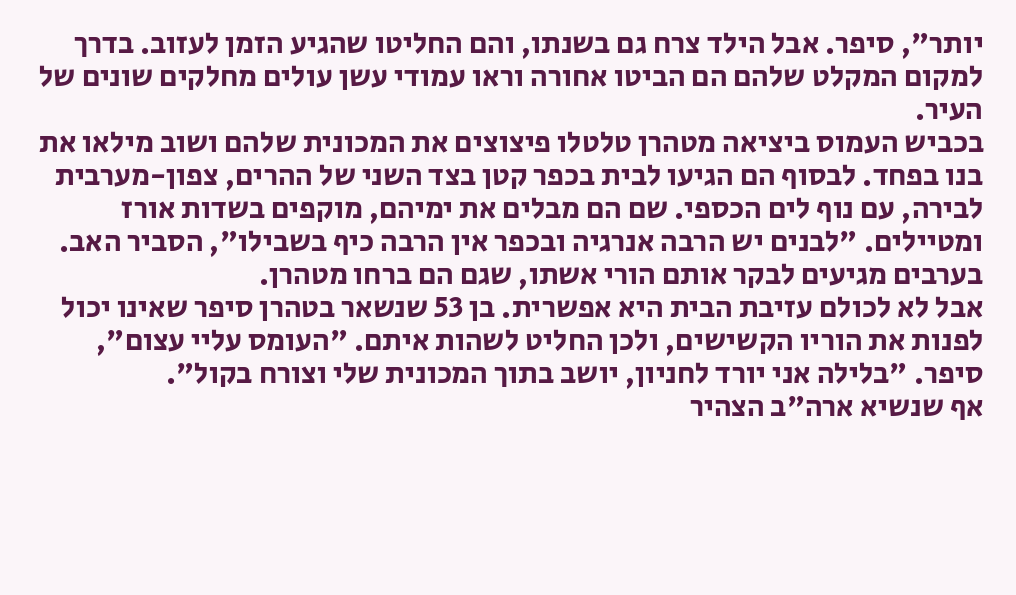יותר", סיפר. אבל הילד צרח גם בשנתו, והם החליטו שהגיע הזמן לעזוב. בדרך למקום המקלט שלהם הם הביטו אחורה וראו עמודי עשן עולים מחלקים שונים של העיר.
בכביש העמוס ביציאה מטהרן טלטלו פיצוצים את המכונית שלהם ושוב מילאו את בנו בפחד. לבסוף הם הגיעו לבית בכפר קטן בצד השני של ההרים, צפון-מערבית לבירה, עם נוף לים הכספי. שם הם מבלים את ימיהם, מוקפים בשדות אורז ומטיילים. "לבנים יש הרבה אנרגיה ובכפר אין הרבה כיף בשבילו", הסביר האב. בערבים מגיעים לבקר אותם הורי אשתו, שגם הם ברחו מטהרן.
אבל לא לכולם עזיבת הבית היא אפשרית. בן 53 שנשאר בטהרן סיפר שאינו יכול לפנות את הוריו הקשישים, ולכן החליט לשהות איתם. "העומס עליי עצום", סיפר. "בלילה אני יורד לחניון, יושב בתוך המכונית שלי וצורח בקול".
אף שנשיא ארה"ב הצהיר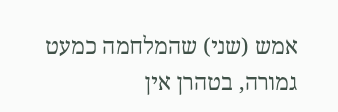אמש (שני) שהמלחמה כמעט גמורה, בטהרן אין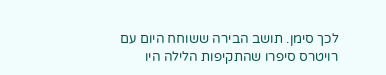לכך סימן. תושב הבירה ששוחח היום עם רויטרס סיפרו שהתקיפות הלילה היו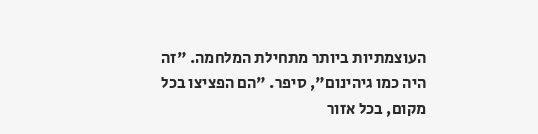העוצמתיות ביותר מתחילת המלחמה. "זה היה כמו גיהינום", סיפר. "הם הפציצו בכל מקום, בכל אזור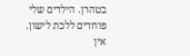בטהרן. הילדים שלי פוחדים ללכת לישון. אין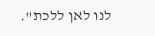לנו לאן ללכת".